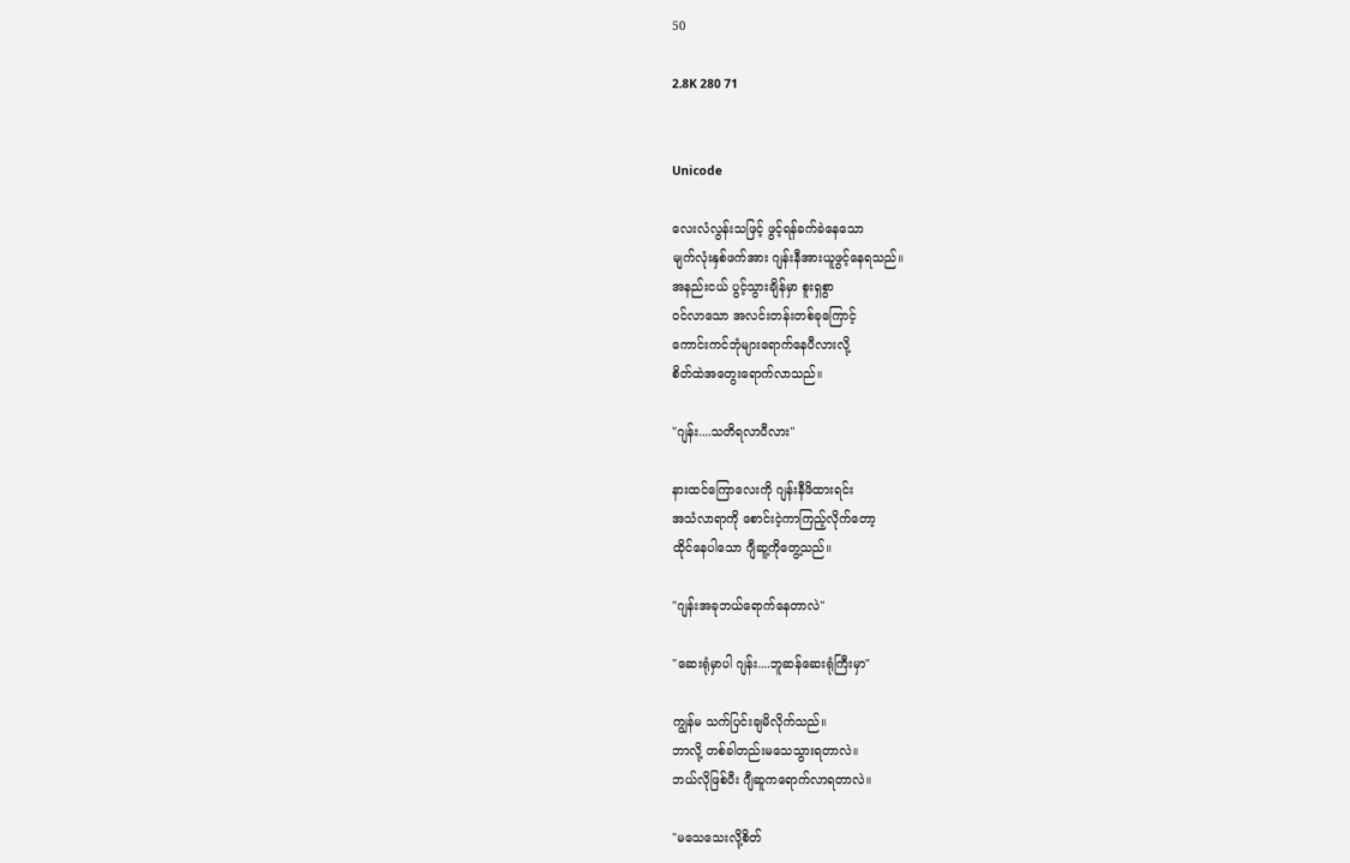50

2.8K 280 71


Unicode

လေးလံလွန်းသဖြင့် ဖွင့်ရန်ခက်ခဲနေသော
မျက်လုံးနှစ်ဖက်အား ဂျန်းနီအားယူဖွင့်နေရသည်။
အနည်းငယ် ပွင့်သွားချိန်မှာ စူးရှစွာ
ဝင်လာသော အလင်းတန်းတစ်ခုကြောင့်
ကောင်းကင်ဘုံများရောက်နေပီလားလို့
စိတ်ထဲအတွေးရောက်လာသည်။

"ဂျန်း....သတိရလာပီလား"

နားထင်ကြောလေးကို ဂျန်းနီဖိထားရင်း
အသံလာရာကို စောင်းငဲ့ကာကြည့်လိုက်တော့
ထိုင်နေပါသော ဂျီဆူ့ကိုတွေ့သည်။

"ဂျန်းအခုဘယ်ရောက်နေတာလဲ"

"ဆေးရုံမှာပါ ဂျန်း....ဘူဆန်ဆေးရုံကြီးမှာ"

ကျွန်မ သက်ပြင်းချမိလိုက်သည်။
ဘာလို့ တစ်ခါတည်းမသေသွားရတာလဲ။
ဘယ်လိုဖြစ်ပီး ဂျီဆူကရောက်လာရတာလဲ။

"မသေသေးလို့စိတ်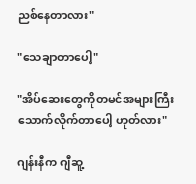ညစ်နေတာလား"

"သေချာတာပေါ့"

"အိပ်ဆေးတွေကိုတမင်အများကြီးသောက်လိုက်တာပေါ့ ဟုတ်လား"

ဂျန်းနီက ဂျီဆူ့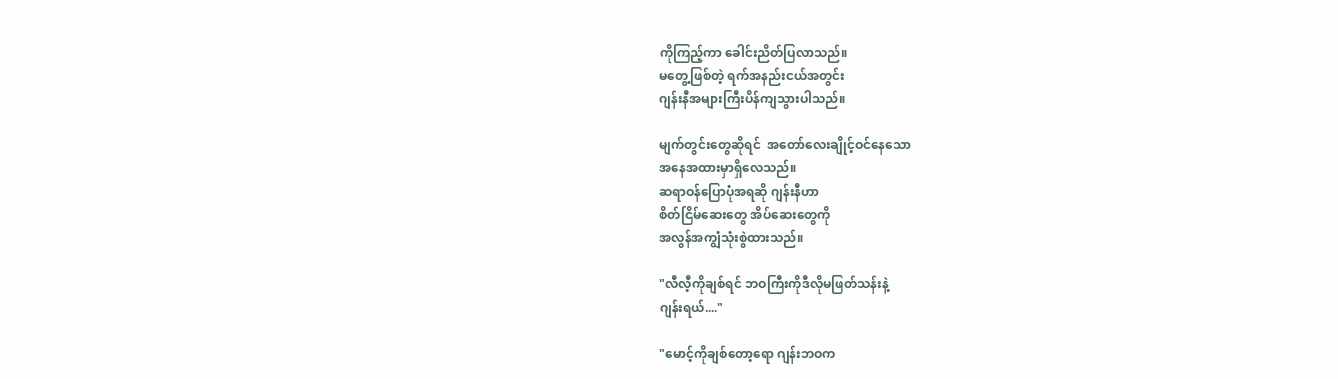ကိုကြည့်ကာ ခေါင်းညိတ်ပြလာသည်။
မတွေ့ဖြစ်တဲ့ ရက်အနည်းငယ်အတွင်း
ဂျန်းနီအများကြီးပိန်ကျသွားပါသည်။

မျက်တွင်းတွေဆိုရင်  အတော်လေးချိုင့်ဝင်နေသော
အနေအထားမှာရှိလေသည်။
ဆရာဝန်ပြောပုံအရဆို ဂျန်းနီဟာ
စိတ်ငြိမ်ဆေးတွေ အိပ်ဆေးတွေကို
အလွန်အကျွံသုံးစွဲထားသည်။

"လီလီ့ကိုချစ်ရင် ဘဝကြီးကိုဒီလိုမဖြတ်သန်းနဲ့
ဂျန်းရယ်...."

"မောင့်ကိုချစ်တော့ရော ဂျန်းဘဝက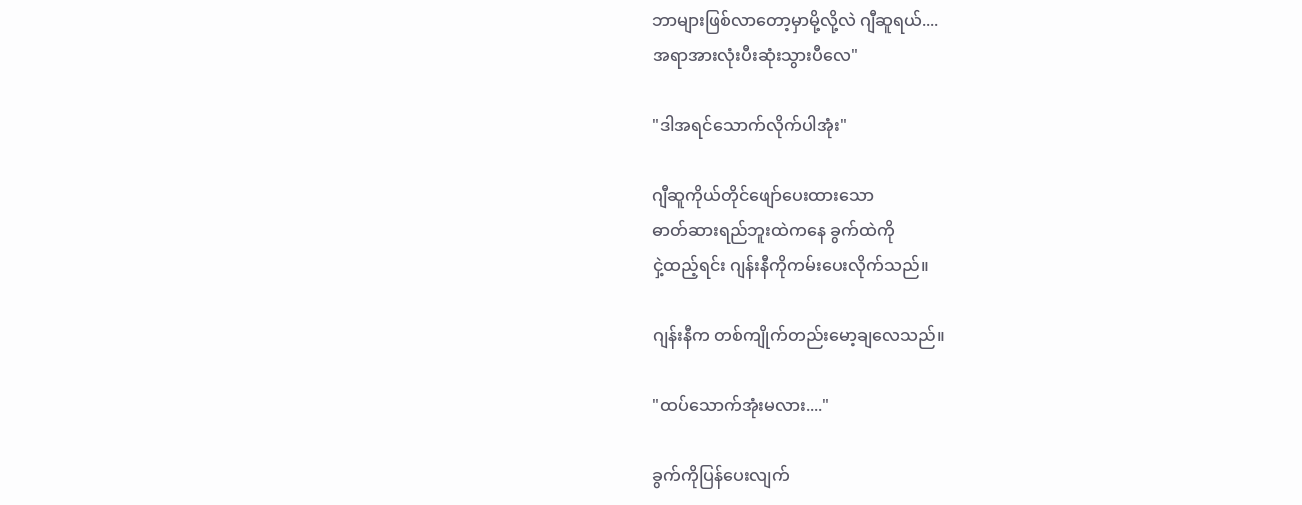ဘာများဖြစ်လာတော့မှာမို့လို့လဲ ဂျီဆူရယ်....
အရာအားလုံးပီးဆုံးသွားပီလေ"

"ဒါအရင်သောက်လိုက်ပါအုံး"

ဂျီဆူကိုယ်တိုင်ဖျော်ပေးထားသော
ဓာတ်ဆားရည်ဘူးထဲကနေ ခွက်ထဲကို
ငှဲ့ထည့်ရင်း ဂျန်းနီကိုကမ်းပေးလိုက်သည်။

ဂျန်းနီက တစ်ကျိုက်တည်းမော့ချလေသည်။

"ထပ်သောက်အုံးမလား...."

ခွက်ကိုပြန်ပေးလျက်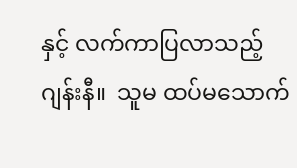နှင့် လက်ကာပြလာသည့်
ဂျန်းနီ။  သူမ ထပ်မသောက်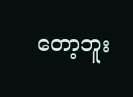တော့ဘူး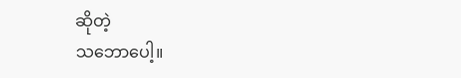ဆိုတဲ့
သဘောပေါ့။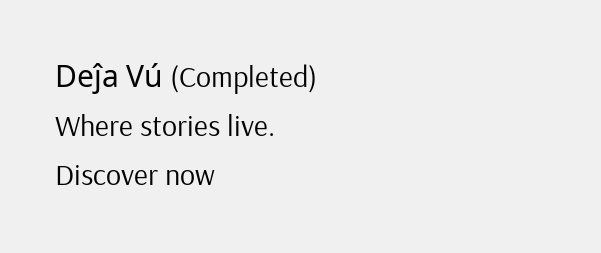Deĵa Vú (Completed) Where stories live. Discover now